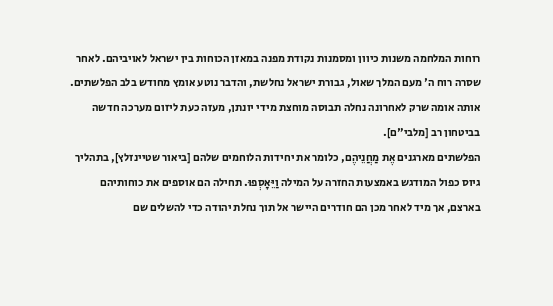רוחות המלחמה משנות כיוון ומסמנות נקודת מפנה במאזן הכוחות בין ישראל לאויביהם. לאחר שסרה רוח ה' מעם המלך שאול, גבורת ישראל נחלשת, והדבר נוטע אומץ מחודש בלב הפלשתים. אותה אומה שרק לאחרונה נחלה תבוסה מוחצת מידי יונתן, מעזה כעת ליזום מערכה חדשה בביטחון רב [מלבי"ם].
הפלשתים מארגנים אֶת מַחֲנֵיהֶם, כלומר את יחידות הלוחמים שלהם [ביאור שטיינזלץ], בתהליך גיוס כפול המודגש באמצעות החזרה על המילה וַיֵּאָסְפוּ. תחילה הם אוספים את כוחותיהם בארצם, אך מיד לאחר מכן הם חודרים היישר אל תוך נחלת יהודה כדי להשלים שם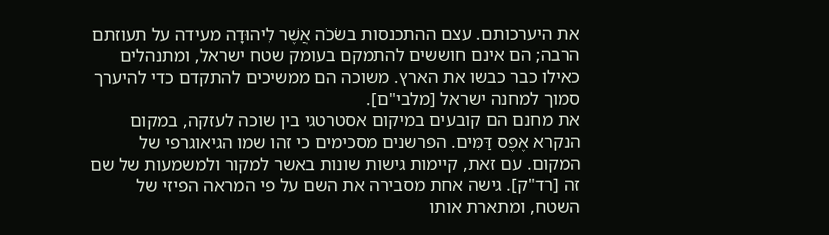את היערכותם. עצם ההתכנסות בשֹׂכֹה אֲשֶׁר לִיהוּדָה מעידה על תעוזתם הרבה; הם אינם חוששים להתמקם בעומק שטח ישראל, ומתנהלים כאילו כבר כבשו את הארץ. משוכה הם ממשיכים להתקדם כדי להיערך סמוך למחנה ישראל [מלבי"ם].
את מחנם הם קובעים במיקום אסטרטגי בין שוכה לעזקה, במקום הנקרא אֶפֶס דַּמִּים. הפרשנים מסכימים כי זהו שמו הגיאוגרפי של המקום. עם זאת, קיימות גישות שונות באשר למקור ולמשמעות של שם זה [רד"ק]. גישה אחת מסבירה את השם על פי המראה הפיזי של השטח, ומתארת אותו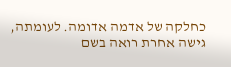כחלקה של אדמה אדומה. לעומתה, גישה אחרת רואה בשם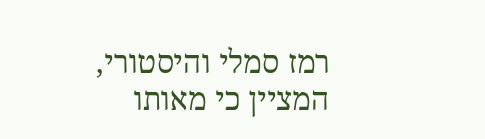רמז סמלי והיסטורי, המציין כי מאותו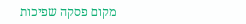מקום פסקה שפיכות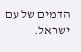הדמים של עם ישראל.